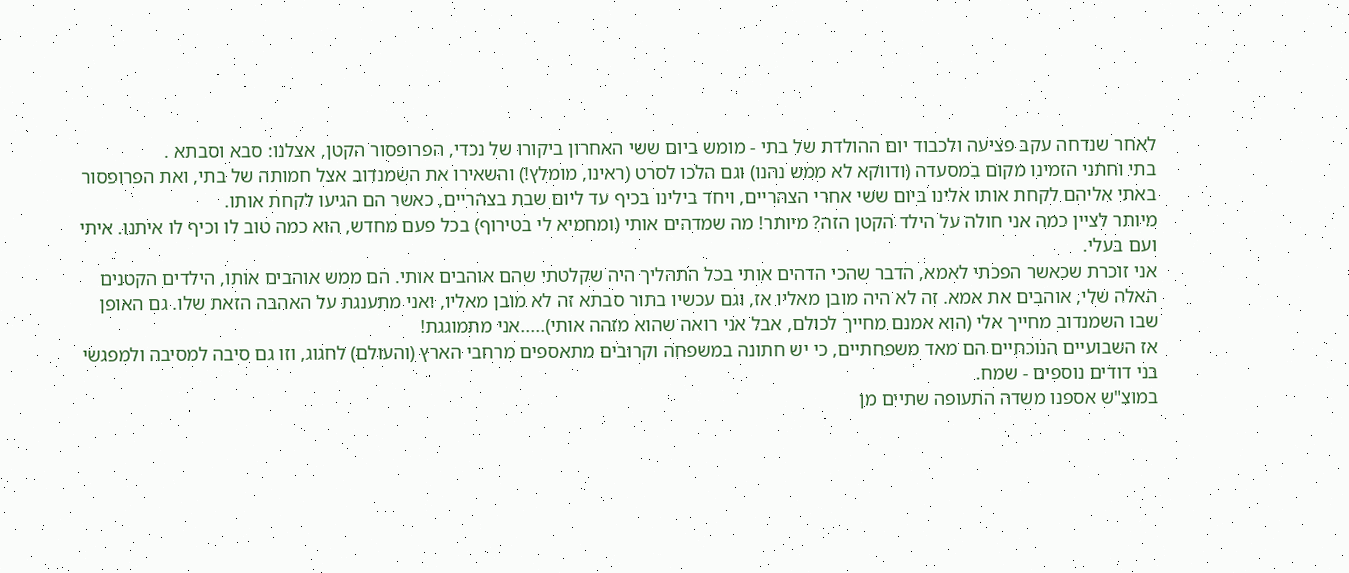לאחר שנדחה עקב פציעה ולכבוד יום ההולדת של בתי - מומש ביום ששי האחרון ביקורו של נכדי, הפרופסור הקטן, אצלנו: סבא וסבתא .
בתי וחתני הזמינו מקום במסעדה (ודווקא לא ממש נהנו) וגם הלכו לסרט (ראינו, מומלץ!) והשאירו את השמנדוב אצל חמותה של בתי, ואת הפרופסור באתי אליהם לקחת אותו אלינו ביום ששי אחרי הצהריים, ויחד בילינו בכיף עד ליום שבת בצהריים, כאשר הם הגיעו לקחת אותו.
מיותר לציין כמה אני חולה על הילד הקטן הזה? מיותר! מה שמדהים אותי (ומחמיא לי בטירוף) בכל פעם מחדש, הוא כמה טוב לו וכיף לו איתנו. איתי ועם בעלי.
אני זוכרת שכאשר הפכתי לאמא, הדבר שהכי הדהים אותי בכל התהליך היה שקלטתי שהם אוהבים אותי. הם ממש אוהבים אותו, הילדים הקטנים האלה שלי, אוהבים את אמא. זה לא היה מובן מאליו אז, וגם עכשיו בתור סבתא זה לא מובן מאליו, ואני מתענגת על האהבה הזאת שלו. גם האופן שבו השמנדוב מחייך אלי (הוא אמנם מחייך לכולם, אבל אני רואה שהוא מזהה אותי).....אני מתמוגגת!
אז השבועיים הנוכחיים הם מאד משפחתיים, כי יש חתונה במשפחה וקרובים מתאספים מרחבי הארץ (והעולם) לחגוג, וזו גם סיבה למסיבה ולמפגשי בני דודים נוספים - שמח.
במוצ"ש אספנו משדה התעופה שתיים מן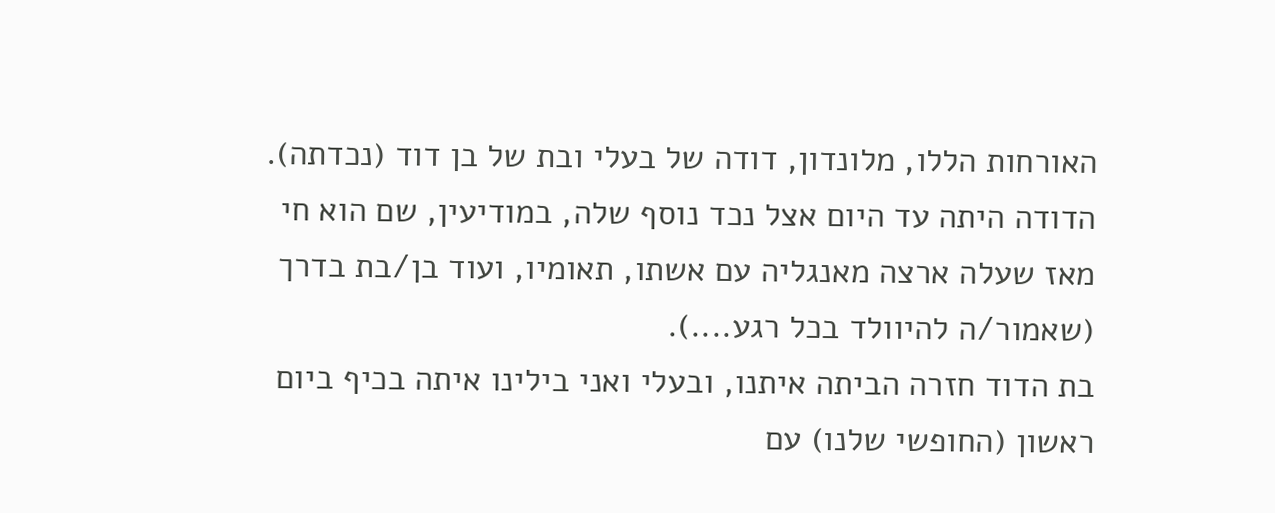האורחות הללו, מלונדון, דודה של בעלי ובת של בן דוד (נכדתה). הדודה היתה עד היום אצל נכד נוסף שלה, במודיעין, שם הוא חי מאז שעלה ארצה מאנגליה עם אשתו, תאומיו, ועוד בן/בת בדרך (שאמור/ה להיוולד בכל רגע....).
בת הדוד חזרה הביתה איתנו, ובעלי ואני בילינו איתה בכיף ביום ראשון (החופשי שלנו) עם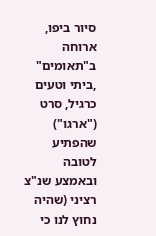סיור ביפו, ארוחה ב"תאומים" ,ביתי וטעים כרגיל, סרט ("ארגו") שהפתיע לטובה ובאמצע שנ"צ רציני (שהיה נחוץ לנו כי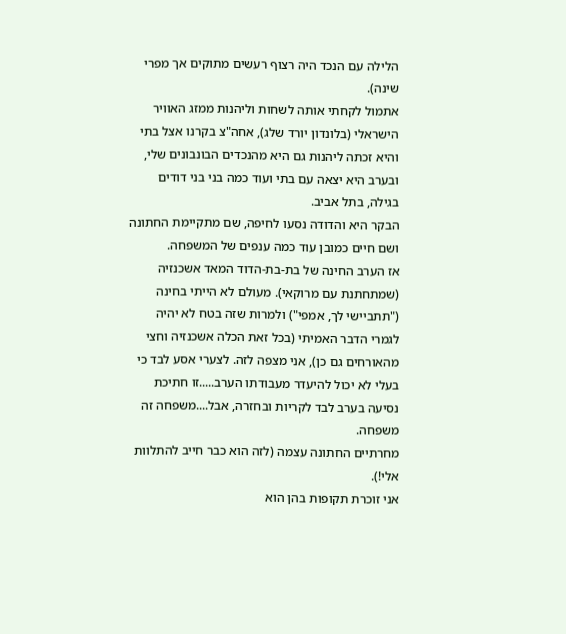הלילה עם הנכד היה רצוף רעשים מתוקים אך מפרי שינה).
אתמול לקחתי אותה לשחות וליהנות ממזג האוויר הישראלי (בלונדון יורד שלג), אחה"צ בקרנו אצל בתי והיא זכתה ליהנות גם היא מהנכדים הבונבונים שלי, ובערב היא יצאה עם בתי ועוד כמה בני בני דודים בגילה, בתל אביב.
הבקר היא והדודה נסעו לחיפה, שם מתקיימת החתונה ושם חיים כמובן עוד כמה ענפים של המשפחה.
אז הערב החינה של בת-בת-הדוד המאד אשכנזיה (שמתחתנת עם מרוקאי). מעולם לא הייתי בחינה ("תתביישי לך, אמפי") ולמרות שזה בטח לא יהיה לגמרי הדבר האמיתי (בכל זאת הכלה אשכנזיה וחצי מהאורחים גם כן), אני מצפה לזה. לצערי אסע לבד כי בעלי לא יכול להיעדר מעבודתו הערב.....זו חתיכת נסיעה בערב לבד לקריות ובחזרה, אבל....משפחה זה משפחה.
מחרתיים החתונה עצמה (לזה הוא כבר חייב להתלוות אלי!).
אני זוכרת תקופות בהן הוא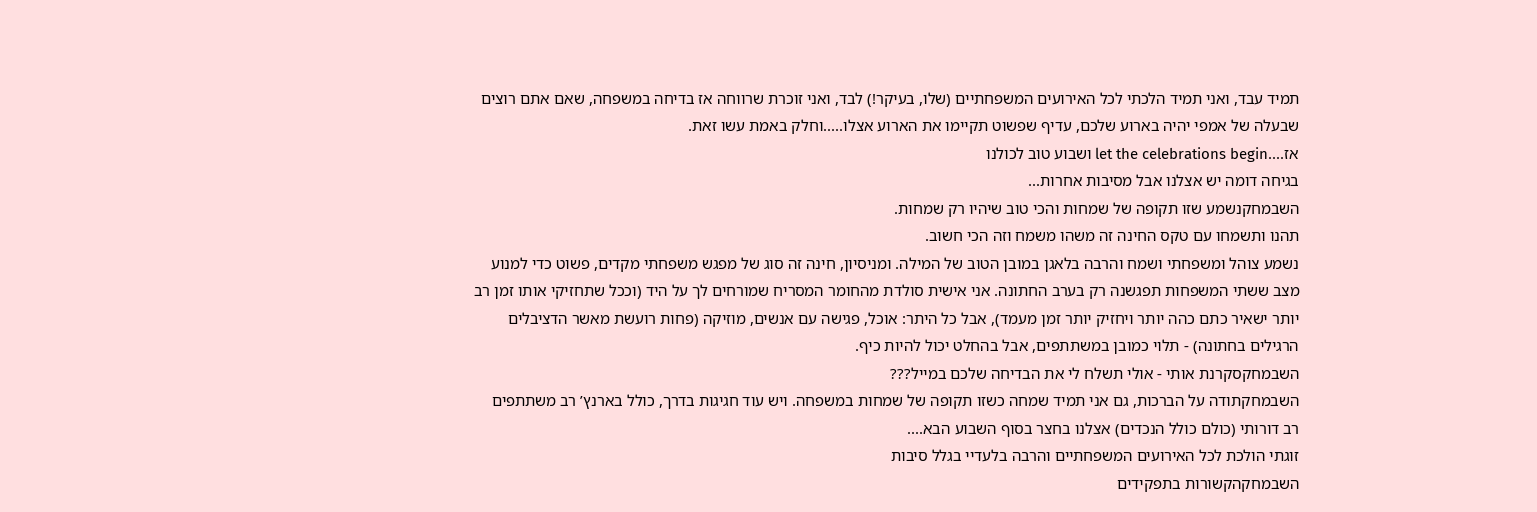תמיד עבד, ואני תמיד הלכתי לכל האירועים המשפחתיים (שלו, בעיקר!) לבד, ואני זוכרת שרווחה אז בדיחה במשפחה, שאם אתם רוצים שבעלה של אמפי יהיה בארוע שלכם, עדיף שפשוט תקיימו את הארוע אצלו.....וחלק באמת עשו זאת.
אז....let the celebrations begin ושבוע טוב לכולנו
בגיחה דומה יש אצלנו אבל מסיבות אחרות...
השבמחקנשמע שזו תקופה של שמחות והכי טוב שיהיו רק שמחות.
תהנו ותשמחו עם טקס החינה זה משהו משמח וזה הכי חשוב.
נשמע צוהל ומשפחתי ושמח והרבה בלאגן במובן הטוב של המילה. ומניסיון, חינה זה סוג של מפגש משפחתי מקדים, פשוט כדי למנוע מצב ששתי המשפחות תפגשנה רק בערב החתונה. אני אישית סולדת מהחומר המסריח שמורחים לך על היד (וככל שתחזיקי אותו זמן רב יותר ישאיר כתם כהה יותר ויחזיק יותר זמן מעמד), אבל כל היתר: אוכל, פגישה עם אנשים, מוזיקה (פחות רועשת מאשר הדציבלים הרגילים בחתונה) - תלוי כמובן במשתתפים, אבל בהחלט יכול להיות כיף.
השבמחקסקרנת אותי - אולי תשלח לי את הבדיחה שלכם במייל???
השבמחקתודה על הברכות, גם אני תמיד שמחה כשזו תקופה של שמחות במשפחה. ויש עוד חגיגות בדרך, כולל בארנץ’ רב משתתפים רב דורותי (כולם כולל הנכדים) אצלנו בחצר בסוף השבוע הבא....
זוגתי הולכת לכל האירועים המשפחתיים והרבה בלעדיי בגלל סיבות
השבמחקהקשורות בתפקידים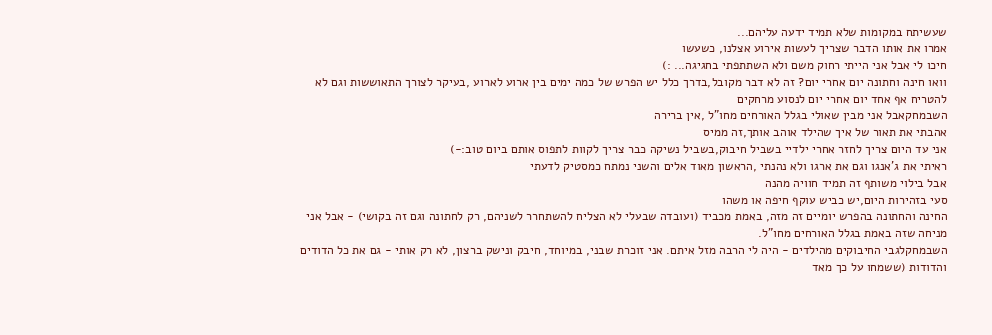שעשיתח במקומות שלא תמיד ידעה עליהם...
אמרו את אותו הדבר שצריך לעשות אירוע אצלנו, כשעשו
חיכו לי אבל אני הייתי רחוק משם ולא השתתפתי בחגיגה... :)
וואו חינה וחתונה יום אחרי יום? זה לא דבר מקובל,בדרך כלל יש הפרש של כמה ימים בין ארוע לארוע ,בעיקר לצורך התאוששות וגם לא להטריח אף אחד יום אחרי יום לנסוע מרחקים
השבמחקאבל אני מבין שאולי בגלל האורחים מחו"ל ,אין ברירה
אהבתי את תאור של איך שהילד אוהב אותך,זה ממיס
אני עד היום צריך לחזר אחרי ילדיי בשביל חיבוק,בשביל נשיקה כבר צריך לקוות לתפוס אותם ביום טוב:-)
ראיתי את ג’אנגו וגם את ארגו ולא נהנתי ,הראשון מאוד אלים והשני נמתח כמסטיק לדעתי
אבל בילוי משותף זה תמיד חוויה מהנה
סעי בזהירות היום,יש כביש עוקף חיפה או משהו
החינה והחתונה בהפרש יומיים זה מזה, באמת מכביד (ועובדה שבעלי לא הצליח להשתחרר לשניהם, רק לחתונה וגם זה בקושי) - אבל אני מניחה שזה באמת בגלל האורחים מחו"ל.
השבמחקלגבי החיבוקים מהילדים - היה לי הרבה מזל איתם. אני זוכרת שבני, במיוחד, חיבק ונישק ברצון, לא רק אותי - גם את כל הדודים והדודות (ששמחו על כך מאד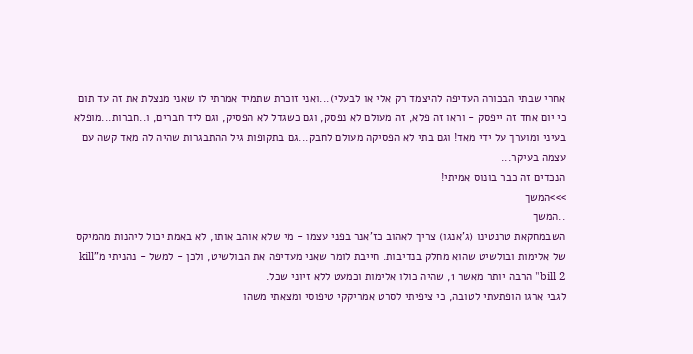אחרי שבתי הבכורה העדיפה להיצמד רק אלי או לבעלי)...ואני זוכרת שתמיד אמרתי לו שאני מנצלת את זה עד תום כי יום אחד זה ייפסק - וראו זה פלא, זה מעולם לא נפסק, וגם כשגדל לא הפסיק, וגם ליד חברים, ו..חברות...מופלא בעיני ומוערך על ידי מאד! וגם בתי לא הפסיקה מעולם לחבק...גם בתקופות גיל ההתבגרות שהיה לה מאד קשה עם עצמה בעיקר...
הנכדים זה כבר בונוס אמיתי!
>>>המשך
..המשך
השבמחקאת טרנטינו (ג’אנגו) צריך לאהוב כז’אנר בפני עצמו - מי שלא אוהב אותו, לא באמת יכול ליהנות מהמיקס של אלימות ובולשיט שהוא מחלק בנדיבות. חייבת לומר שאני מעדיפה את הבולשיט, ולכן - למשל - נהניתי מ"kill bill 2" הרבה יותר מאשר 1, שהיה כולו אלימות וכמעט ללא זיוני שכל.
לגבי ארגו הופתעתי לטובה, כי ציפיתי לסרט אמריקקי טיפוסי ומצאתי משהו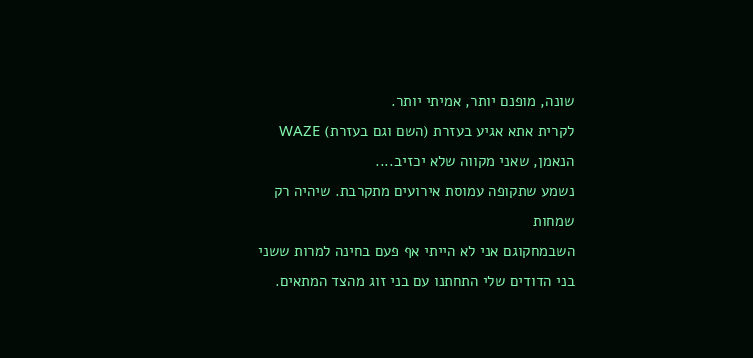שונה, מופנם יותר, אמיתי יותר.
לקרית אתא אגיע בעזרת (השם וגם בעזרת) WAZE הנאמן, שאני מקווה שלא יכזיב....
נשמע שתקופה עמוסת אירועים מתקרבת. שיהיה רק שמחות
השבמחקוגם אני לא הייתי אף פעם בחינה למרות ששני בני הדודים שלי התחתנו עם בני זוג מהצד המתאים.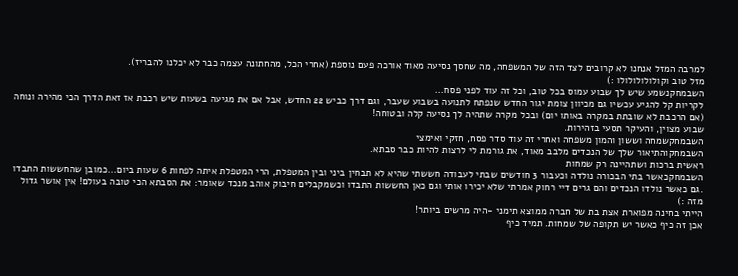למרבה המזל אנחנו לא קרובים לצד הזה של המשפחה, מה שחסך נסיעה מאוד אורכה פעם נוספת (אחרי הכל, מהחתונה עצמה כבר לא יכלנו להבריז).
מזל טוב וקולולולולולו :)
השבמחקנשמע שיש לך שבוע עמוס בכל טוב, וכל זה עוד לפני פסח...
לקריות קל להגיע עכשיו גם מכיוון צומת יגור החדש שנפתח לתנועה בשבוע שעבר, וגם דרך כביש 22 החדש, אבל אם את מגיעה בשעות שיש רכבת אז זאת הדרך הכי מהירה ונוחה (אם הרכבת לא שובתת במקרה באותו יום) ובכל מקרה שתהיה לך נסיעה קלה ובטוחה!
שבוע מצוין, והעיקר תסעי בזהירות.
השבמחקשמחה וששון והמון משפחה ואחרי זה עוד סדר פסח, חזקי ואימצי
השבמחקוהתיאור שלך של הנכדים מלבב מאוד, את גורמת לי לרצות להיות כבר סבתא.
ראשית ברכות ושתהיינה רק שמחות
השבמחקכאשר בתי הבכורה נולדה וכעבור 3 חודשים שבתי לעבודה חששתי שהיא לא תבחין ביני ובין המטפלת, הרי המטפלת איתה לפחות 6 שעות ביום...כמובן שהחששות התבדו .גם כאשר נולדו הנכדים והם גרים דיי רחוק אמרתי שלא יכירו אותי וגם כאן החששות התבדו וכשמקבלים חיבוק אוהב מנכד שאומר: את הסבתא הכי טובה בעולם! אין אושר גדול מזה :)
הייתי בחינה מפוארת אצת בת של חברה ממוצא תימני -היה מרשים ביותר!
אכן זה כיף כאשר יש תקופה של שמחות. תמיד כיף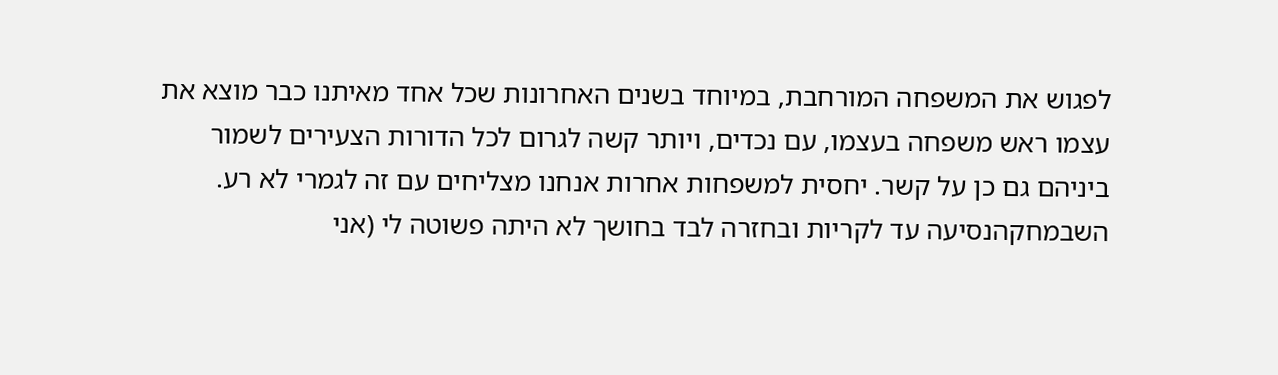לפגוש את המשפחה המורחבת, במיוחד בשנים האחרונות שכל אחד מאיתנו כבר מוצא את עצמו ראש משפחה בעצמו, עם נכדים, ויותר קשה לגרום לכל הדורות הצעירים לשמור ביניהם גם כן על קשר. יחסית למשפחות אחרות אנחנו מצליחים עם זה לגמרי לא רע.
השבמחקהנסיעה עד לקריות ובחזרה לבד בחושך לא היתה פשוטה לי (אני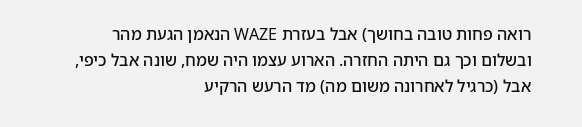רואה פחות טובה בחושך) אבל בעזרת WAZE הנאמן הגעת מהר ובשלום וכך גם היתה החזרה. הארוע עצמו היה שמח, שונה אבל כיפי, אבל (כרגיל לאחרונה משום מה) מד הרעש הרקיע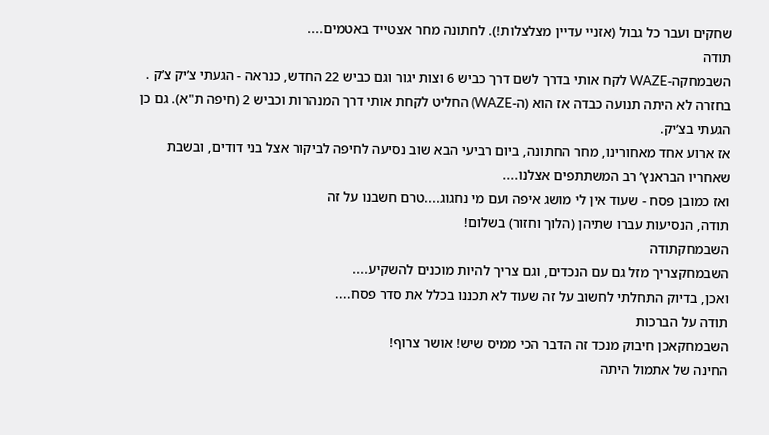שחקים ועבר כל גבול (אזניי עדיין מצלצלות!). לחתונה מחר אצטייד באטמים....
תודה
השבמחקה-WAZE לקח אותי בדרך לשם דרך כביש 6 וצות יגור וגם כביש 22 החדש, כנראה - הגעתי צ’יק צ’ק . בחזרה לא היתה תנועה כבדה אז הוא (ה-WAZE) החליט לקחת אותי דרך המנהרות וכביש 2 (חיפה ת"א). גם כן הגעתי בצ’יק.
אז ארוע אחד מאחורינו, מחר החתונה, ביום רביעי הבא שוב נסיעה לחיפה לביקור אצל בני דודים, ובשבת שאחריו הבראנץ’ רב המשתתפים אצלנו....
ואז כמובן פסח - שעוד אין לי מושג איפה ועם מי נחגוג....טרם חשבנו על זה
תודה, הנסיעות עברו שתיהן (הלוך וחזור) בשלום!
השבמחקתודה
השבמחקצריך מזל גם עם הנכדים, וגם צריך להיות מוכנים להשקיע....
ואכן, בדיוק התחלתי לחשוב על זה שעוד לא תכננו בכלל את סדר פסח....
תודה על הברכות
השבמחקאכן חיבוק מנכד זה הדבר הכי ממיס שיש! אושר צרוף!
החינה של אתמול היתה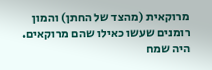מרוקאית (מהצד של החתן) והמון רומנים שעשו כאילו שהם מרוקאים. היה שמח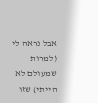אבל נראה לי (למרות שמעולם לא הייתי) שזו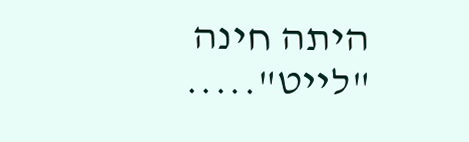היתה חינה "לייט".....